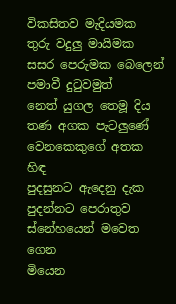විකසිතව මැදියමක
තුරු වදුලු මායිමක
සසර පෙරුමක බෙලෙන්
පමාවී දුටුවමුත්
නෙත් යුගල තෙමූ දිය
තණ අගක පැටලුණේ
වෙනකෙකුගේ අතක හිඳ
පුදසුනට ඇදෙනු දැක
පුදන්නට පෙරාතුව
ස්නේහයෙන් මවෙත ගෙන
මියෙන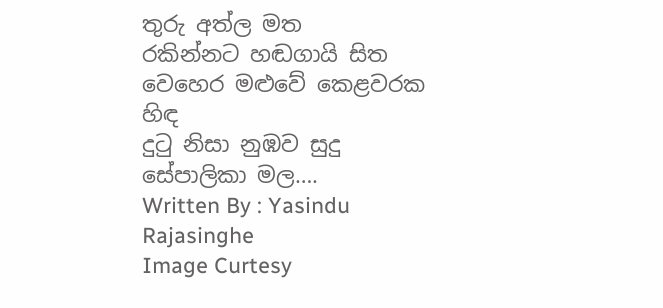තුරු අත්ල මත
රකින්නට හඬගායි සිත
වෙහෙර මළුවේ කෙළවරක හිඳ
දුටු නිසා නුඹව සුදු
සේපාලිකා මල….
Written By : Yasindu Rajasinghe
Image Curtesy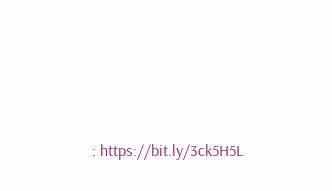: https://bit.ly/3ck5H5L